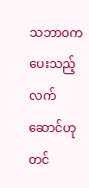သဘာ၀ကပေးသည့်လက်ဆောင်ဟု တင်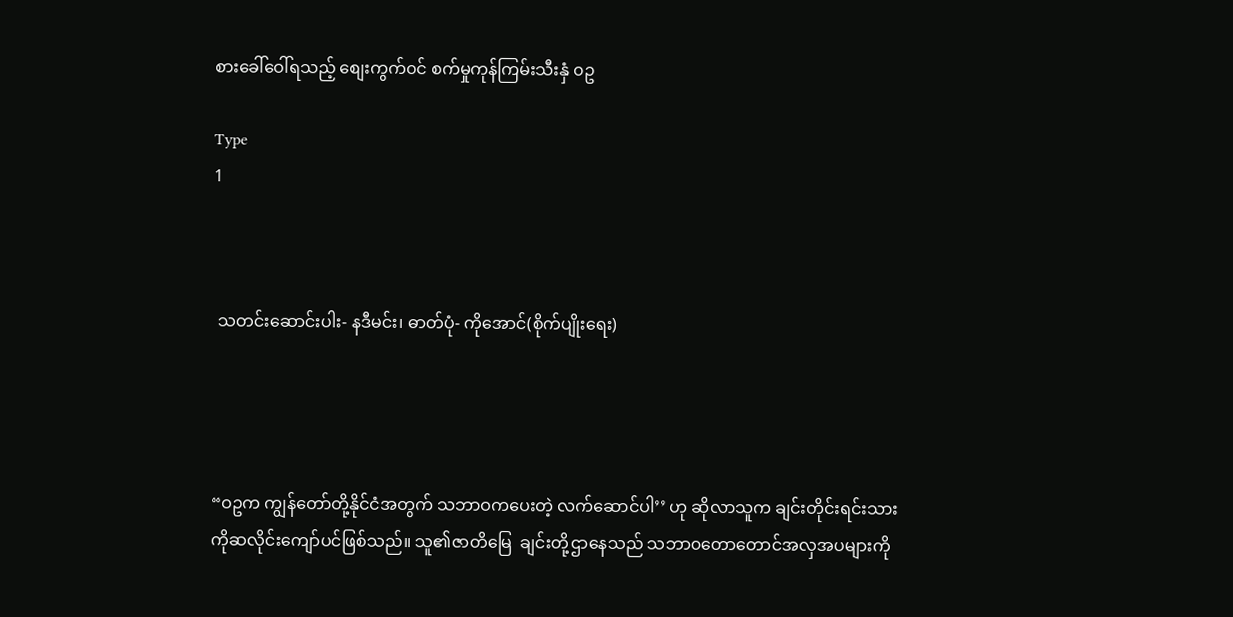စားခေါ်ဝေါ်ရသည့် စျေးကွက်၀င် စက်မှုကုန်ကြမ်းသီးနှံ ၀ဥ

Type
1



 သတင်းဆောင်းပါး- နဒီမင်း၊ ဓာတ်ပုံ- ကိုအောင်(စိုက်ပျိုးရေး)




“ဝဥက ကျွန်တော်တို့နိုင်ငံအတွက် သဘာဝကပေးတဲ့ လက်ဆောင်ပါ’’ ဟု ဆိုလာသူက ချင်းတိုင်းရင်းသား  ကိုဆလိုင်းကျော်ပင်ဖြစ်သည်။ သူ၏ဇာတိမြေ  ချင်းတို့ဌာနေသည် သဘာ၀တောတောင်အလှအပများကို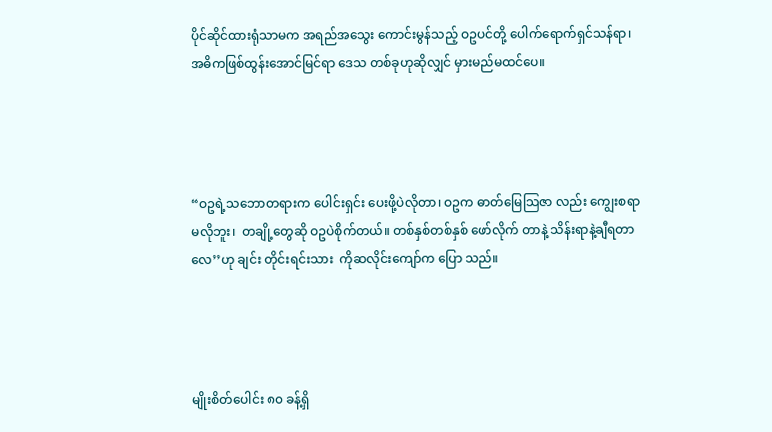ပိုင်ဆိုင်ထားရုံသာမက အရည်အသွေး ကောင်းမွန်သည့် ဝဥပင်တို့ ပေါက်ရောက်ရှင်သန်ရာ၊  အဓိကဖြစ်ထွန်းအောင်မြင်ရာ ဒေသ တစ်ခုဟုဆိုလျှင် မှားမည်မထင်ပေ။




“ဝဥရဲ့သဘောတရားက ပေါင်းရှင်း ပေးဖို့ပဲလိုတာ၊ ဝဥက ဓာတ်မြေသြဇာ လည်း ကျွေးစရာ မလိုဘူး၊  တချို့တွေဆို ဝဥပဲစိုက်တယ်။ တစ်နှစ်တစ်နှစ် ဖော်လိုက် တာနဲ့ သိန်းရာနဲ့ချီရတာလေ’’ဟု ချင်း တိုင်းရင်းသား  ကိုဆလိုင်းကျော်က ပြော သည်။




မျိုးစိတ်ပေါင်း ၈၀ ခန့်ရှိ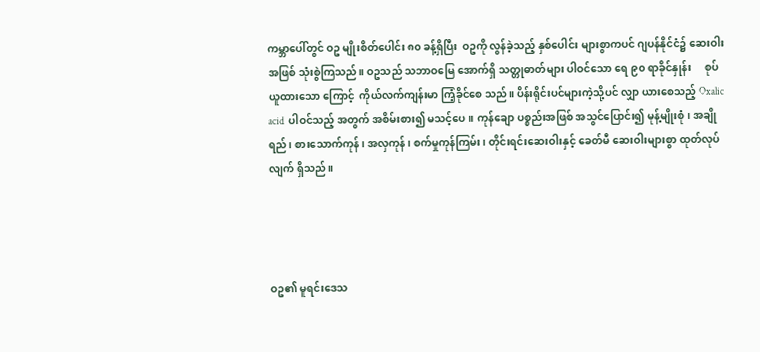ကမ္ဘာပေါ်တွင် ဝဥ မျိုးစိတ်ပေါင်း ၈၀ ခန့်ရှိပြီး  ဝဥကို လွန်ခဲ့သည့် နှစ်ပေါင်း များစွာကပင် ဂျပန်နိုင်ငံ၌ ဆေးဝါးအဖြစ် သုံးစွဲကြသည်။ ဝဥသည် သဘာဝမြေ အောက်ရှိ သတ္တုဓာတ်များ ပါဝင်သော ရေ ၉၀ ရာခိုင်နှုန်း     စုပ်ယူထားသော ကြောင့်  ကိုယ်လက်ကျန်းမာ ကြံ့ခိုင်စေ သည်။ ပိန်းရိုင်းပင်များကဲ့သို့ပင် လျှာ ယားစေသည့် Oxalic acid  ပါဝင်သည့် အတွက် အစိမ်းစား၍ မသင့်ပေ။ ကုန်ချော ပစ္စည်းအဖြစ် အသွင်ပြောင်း၍ မုန့်မျိုးစုံ၊ အချိုရည်၊ စားသောက်ကုန်၊ အလှကုန်၊ စက်မှုကုန်ကြမ်း၊ တိုင်းရင်းဆေးဝါးနှင့် ခေတ်မီ ဆေးဝါးများစွာ ထုတ်လုပ်လျက် ရှိသည်။




ဝဥ၏ မူရင်းဒေသ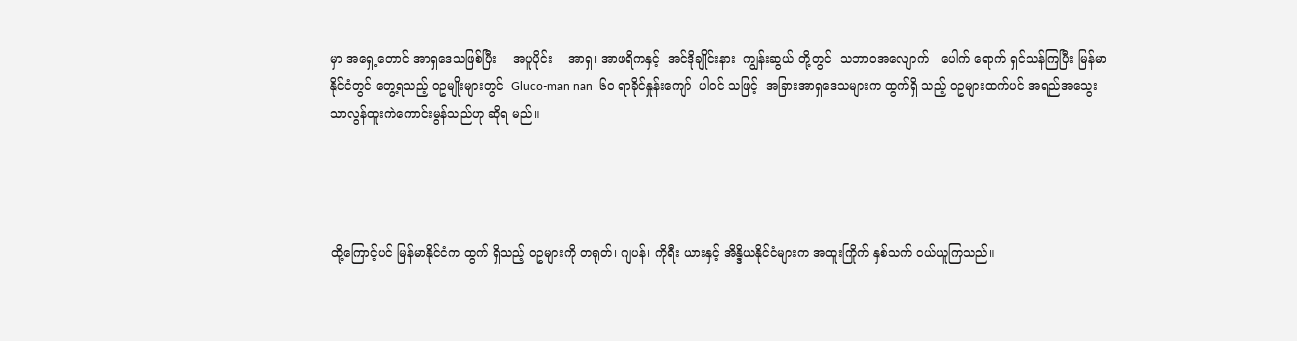မှာ အရှေ့တောင် အာရှဒေသဖြစ်ပြီး    အပူပိုင်း    အာရှ၊ အာဖရိကနှင့်  အင်ဒိုချိုင်းနား  ကျွန်းဆွယ် တို့တွင်  သဘာဝအလျောက်   ပေါက် ရောက် ရှင်သန်ကြပြီး မြန်မာနိုင်ငံတွင် တွေ့ရသည့် ဝဥမျိုးများတွင်  Gluco-man nan  ၆၀ ရာခိုင်နှုန်းကျော်  ပါဝင် သဖြင့်  အခြားအာရှဒေသများက ထွက်ရှိ သည့် ဝဥများထက်ပင် အရည်အသွေး သာလွန်ထူးကဲကောင်းမွန်သည်ဟု ဆိုရ မည်။




ထို့ကြောင့်ပင် မြန်မာနိုင်ငံက ထွက် ရှိသည့် ဝဥများကို တရုတ်၊ ဂျပန်၊ ကိုရီး ယားနှင့် အိန္ဒိယနိုင်ငံများက အထူးကြိုက် နှစ်သက် ဝယ်ယူကြသည်။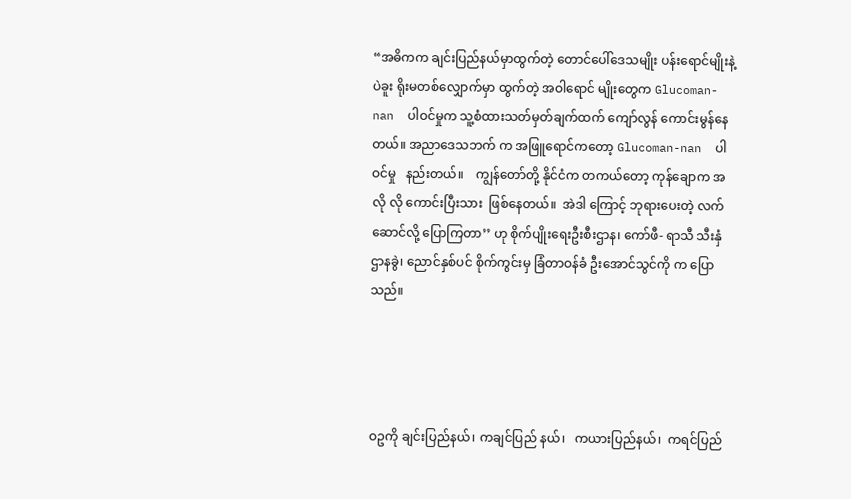“အဓိကက ချင်းပြည်နယ်မှာထွက်တဲ့ တောင်ပေါ်ဒေသမျိုး ပန်းရောင်မျိုးနဲ့ ပဲခူး ရိုးမတစ်လျှောက်မှာ ထွက်တဲ့ အဝါရောင် မျိုးတွေက Glucoman- nan  ပါဝင်မှုက သူ့စံထားသတ်မှတ်ချက်ထက် ကျော်လွန် ကောင်းမွန်နေတယ်။ အညာဒေသဘက် က အဖြူရောင်ကတော့ Glucoman-nan  ပါဝင်မှု   နည်းတယ်။    ကျွန်တော်တို့ နိုင်ငံက တကယ်တော့ ကုန်ချောက အလို လို ကောင်းပြီးသား  ဖြစ်နေတယ်။  အဲဒါ ကြောင့် ဘုရားပေးတဲ့ လက်ဆောင်လို့ ပြောကြတာ’’ ဟု စိုက်ပျိုးရေးဦးစီးဌာန၊ ကော်ဖီ- ရာသီ သီးနှံဌာနခွဲ၊ ညောင်နှစ်ပင် စိုက်ကွင်းမှ ခြံတာဝန်ခံ ဦးအောင်သွင်ကို က ပြောသည်။




ဝဥကို ချင်းပြည်နယ်၊ ကချင်ပြည် နယ်၊   ကယားပြည်နယ်၊  ကရင်ပြည်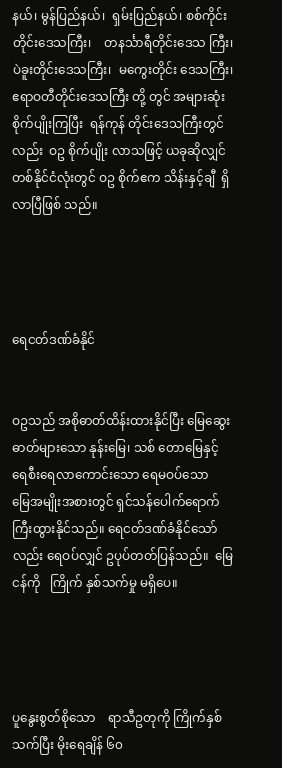နယ်၊ မွန်ပြည်နယ်၊  ရှမ်းပြည်နယ်၊ စစ်ကိုင်း တိုင်းဒေသကြီး၊    တနင်္သာရီတိုင်းဒေသ ကြီး၊ ပဲခူးတိုင်းဒေသကြီး၊  မကွေးတိုင်း ဒေသကြီး၊ ဧရာဝတီတိုင်းဒေသကြီး တို့ တွင် အများဆုံးစိုက်ပျိုးကြပြီး  ရန်ကုန် တိုင်းဒေသကြီးတွင်လည်း  ဝဥ စိုက်ပျိုး လာသဖြင့် ယခုဆိုလျှင်  တစ်နိုင်ငံလုံးတွင် ဝဥ စိုက်ဧက သိန်းနှင့်ချီ  ရှိလာပြီဖြစ် သည်။




ရေငတ်ဒဏ်ခံနိုင်


ဝဥသည် အစိုဓာတ်ထိန်းထားနိုင်ပြီး မြေဆွေးဓာတ်များသော နုန်းမြေ၊ သစ် တောမြေနှင့် ရေစီးရေလာကောင်းသော ရေမဝပ်သော        မြေအမျိုးအစားတွင် ရှင်သန်ပေါက်ရောက်  ကြီးထွားနိုင်သည်။ ရေငတ်ဒဏ်ခံနိုင်သော်လည်း ရေဝပ်လျှင် ဥပုပ်တတ်ပြန်သည်။  မြေငန်ကို   ကြိုက် နှစ်သက်မှု မရှိပေ။




ပူနွေးစွတ်စိုသော    ရာသီဥတုကို ကြိုက်နှစ်သက်ပြီး မိုးရေချိန် ၆၀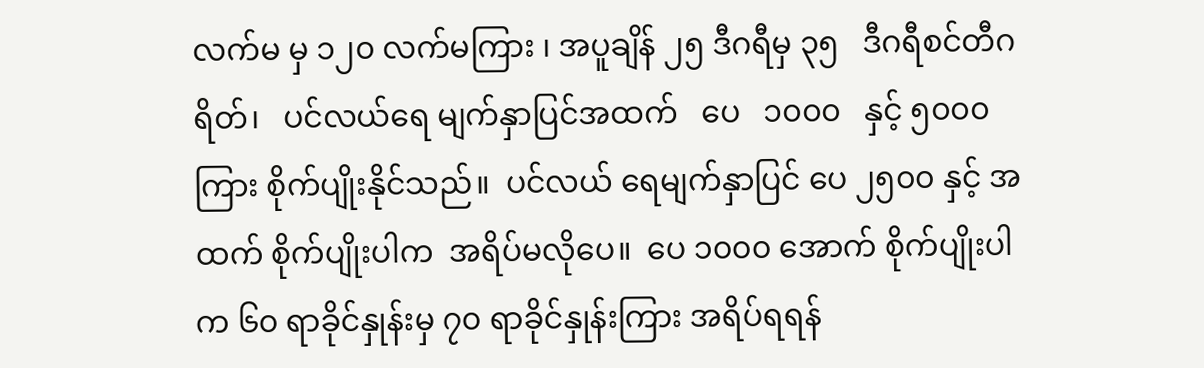လက်မ မှ ၁၂၀ လက်မကြား ၊ အပူချိန် ၂၅ ဒီဂရီမှ ၃၅   ဒီဂရီစင်တီဂရိတ်၊   ပင်လယ်ရေ မျက်နှာပြင်အထက်   ပေ   ၁၀၀၀   နှင့် ၅၀၀၀ ကြား စိုက်ပျိုးနိုင်သည်။  ပင်လယ် ရေမျက်နှာပြင် ပေ ၂၅၀၀ နှင့် အထက် စိုက်ပျိုးပါက  အရိပ်မလိုပေ။  ပေ ၁၀၀၀ အောက် စိုက်ပျိုးပါက ၆၀ ရာခိုင်နှုန်းမှ ၇၀ ရာခိုင်နှုန်းကြား အရိပ်ရရန်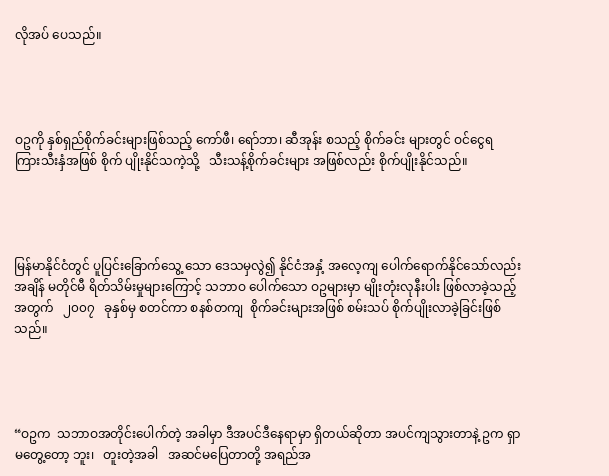လိုအပ် ပေသည်။




ဝဥကို နှစ်ရှည်စိုက်ခင်းများဖြစ်သည့် ကော်ဖီ၊ ရော်ဘာ၊ ဆီအုန်း စသည့် စိုက်ခင်း များတွင် ဝင်ငွေရ ကြားသီးနှံအဖြစ် စိုက် ပျိုးနိုင်သကဲ့သို့   သီးသန့်စိုက်ခင်းများ အဖြစ်လည်း စိုက်ပျိုးနိုင်သည်။




မြန်မာနိုင်ငံတွင် ပူပြင်းခြောက်သွေ့ သော ဒေသမှလွဲ၍ နိုင်ငံအနှံ့ အလေ့ကျ ပေါက်ရောက်နိုင်သော်လည်း    အချိန် မတိုင်မီ ရိတ်သိမ်းမှုများကြောင့် သဘာဝ ပေါက်သော ဝဥများမှာ မျိုးတုံးလုနီးပါး ဖြစ်လာခဲ့သည့်အတွက်   ၂၀၀၇   ခုနှစ်မှ စတင်ကာ စနစ်တကျ  စိုက်ခင်းများအဖြစ် စမ်းသပ် စိုက်ပျိုးလာခဲ့ခြင်းဖြစ်သည်။




“ဝဥက  သဘာဝအတိုင်းပေါက်တဲ့ အခါမှာ ဒီအပင်ဒီနေရာမှာ ရှိတယ်ဆိုတာ အပင်ကျသွားတာနဲ့ ဥက ရှာမတွေ့တော့ ဘူး၊   တူးတဲ့အခါ   အဆင်မပြေတာတို့ အရည်အ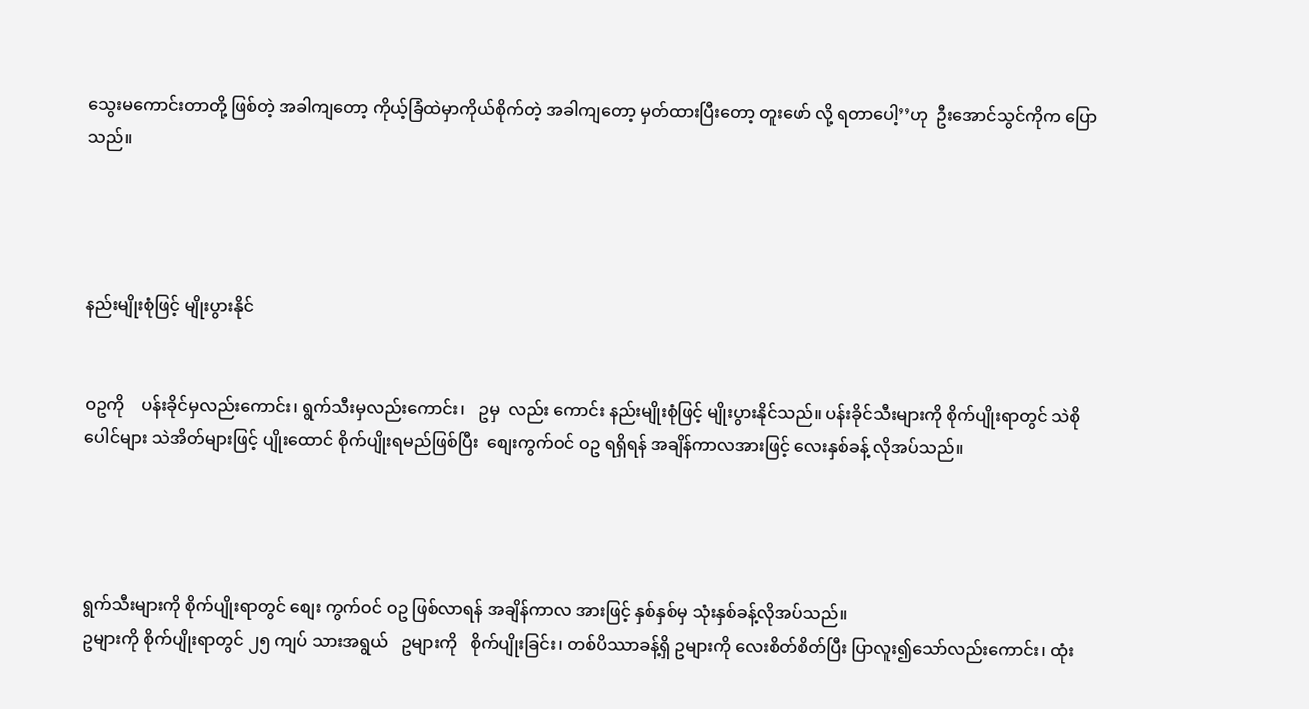သွေးမကောင်းတာတို့ ဖြစ်တဲ့ အခါကျတော့ ကိုယ့်ခြံထဲမှာကိုယ်စိုက်တဲ့ အခါကျတော့ မှတ်ထားပြီးတော့ တူးဖော် လို့ ရတာပေါ့’’ဟု  ဦးအောင်သွင်ကိုက ပြောသည်။




နည်းမျိုးစုံဖြင့် မျိုးပွားနိုင်


ဝဥကို    ပန်းခိုင်မှလည်းကောင်း၊ ရွက်သီးမှလည်းကောင်း၊   ဥမှ  လည်း ကောင်း နည်းမျိုးစုံဖြင့် မျိုးပွားနိုင်သည်။ ပန်းခိုင်သီးများကို စိုက်ပျိုးရာတွင် သဲစို ပေါင်များ သဲအိတ်များဖြင့် ပျိုးထောင် စိုက်ပျိုးရမည်ဖြစ်ပြီး  စျေးကွက်ဝင် ဝဥ ရရှိရန် အချိန်ကာလအားဖြင့် လေးနှစ်ခန့် လိုအပ်သည်။




ရွက်သီးများကို စိုက်ပျိုးရာတွင် စျေး ကွက်ဝင် ဝဥ ဖြစ်လာရန် အချိန်ကာလ အားဖြင့် နှစ်နှစ်မှ သုံးနှစ်ခန့်လိုအပ်သည်။
ဥများကို စိုက်ပျိုးရာတွင် ၂၅ ကျပ် သားအရွယ်   ဥများကို   စိုက်ပျိုးခြင်း၊ တစ်ပိဿာခန့်ရှိ ဥများကို လေးစိတ်စိတ်ပြီး ပြာလူး၍သော်လည်းကောင်း၊ ထုံး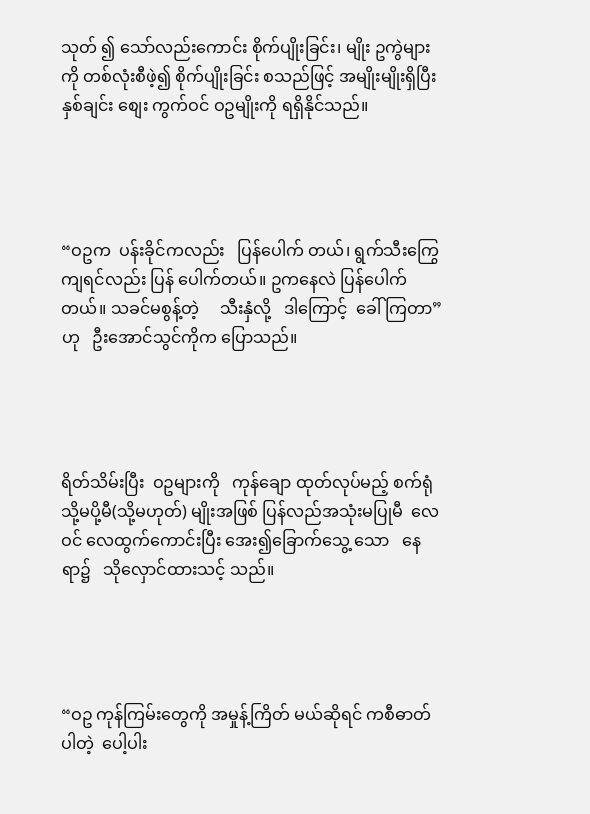သုတ် ၍ သော်လည်းကောင်း စိုက်ပျိုးခြင်း၊ မျိုး ဥကွဲများကို တစ်လုံးစီဖဲ့၍ စိုက်ပျိုးခြင်း စသည်ဖြင့် အမျိုးမျိုးရှိပြီး နှစ်ချင်း စျေး ကွက်ဝင် ဝဥမျိုးကို ရရှိနိုင်သည်။




“ဝဥက  ပန်းခိုင်ကလည်း   ပြန်ပေါက် တယ်၊ ရွက်သီးကြွေကျရင်လည်း ပြန် ပေါက်တယ်။ ဥကနေလဲ ပြန်ပေါက်တယ်။ သခင်မစွန့်တဲ့     သီးနှံလို့   ဒါကြောင့်  ခေါ်ကြတာ” ဟု   ဦးအောင်သွင်ကိုက ပြောသည်။




ရိတ်သိမ်းပြီး  ဝဥများကို   ကုန်ချော ထုတ်လုပ်မည့် စက်ရုံသို့မပို့မီ(သို့မဟုတ်) မျိုးအဖြစ် ပြန်လည်အသုံးမပြုမီ  လေဝင် လေထွက်ကောင်းပြီး အေး၍ခြောက်သွေ့ သော   နေရာ၌   သိုလှောင်ထားသင့် သည်။




“ဝဥ ကုန်ကြမ်းတွေကို အမှုန့်ကြိတ် မယ်ဆိုရင် ကစီဓာတ်ပါတဲ့  ပေါ့ပါး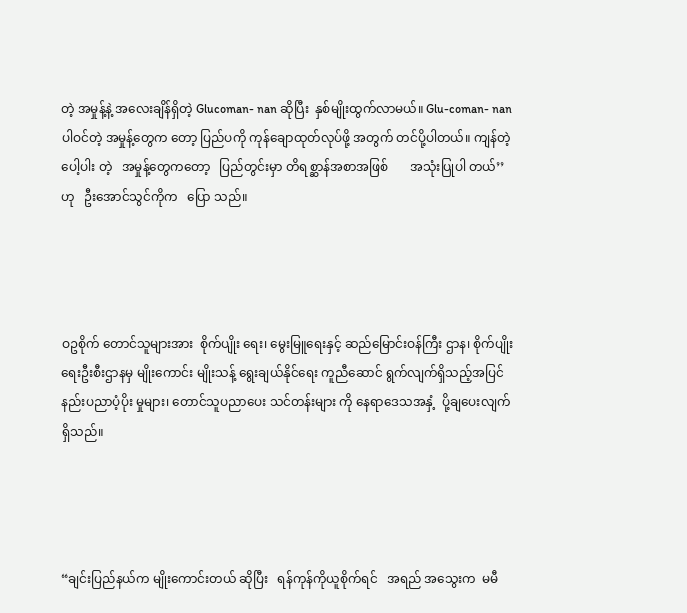တဲ့ အမှုန့်နဲ့ အလေးချိန်ရှိတဲ့ Glucoman- nan ဆိုပြီး  နှစ်မျိုးထွက်လာမယ်။ Glu-coman- nan  ပါဝင်တဲ့ အမှုန့်တွေက တော့ ပြည်ပကို ကုန်ချောထုတ်လုပ်ဖို့ အတွက် တင်ပို့ပါတယ်။ ကျန်တဲ့ ပေါ့ပါး တဲ့   အမှုန့်တွေကတော့   ပြည်တွင်းမှာ တိရစ္ဆာန်အစာအဖြစ်       အသုံးပြုပါ တယ်’’ဟု   ဦးအောင်သွင်ကိုက   ပြော သည်။




ဝဥစိုက် တောင်သူများအား  စိုက်ပျိုး ရေး၊ မွေးမြူရေးနှင့် ဆည်မြောင်းဝန်ကြီး ဌာန၊ စိုက်ပျိုးရေးဦးစီးဌာနမှ မျိုးကောင်း မျိုးသန့် ရွေးချယ်နိုင်ရေး ကူညီဆောင် ရွက်လျက်ရှိသည့်အပြင် နည်းပညာပံ့ပိုး မှုများ၊ တောင်သူပညာပေး သင်တန်းများ ကို နေရာဒေသအနှံ့  ပို့ချပေးလျက်ရှိသည်။




“ချင်းပြည်နယ်က မျိုးကောင်းတယ် ဆိုပြီး   ရန်ကုန်ကိုယူစိုက်ရင်   အရည် အသွေးက  မမီ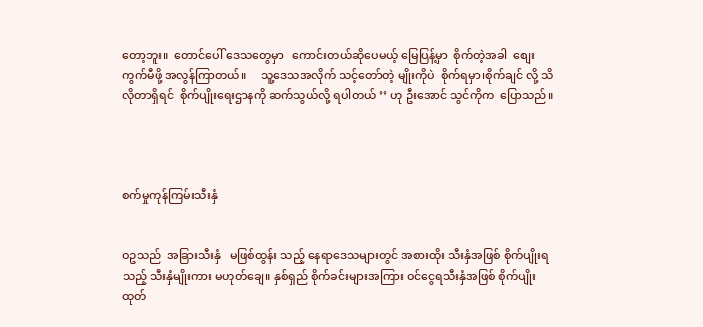တော့ဘူး။  တောင်ပေါ် ဒေသတွေမှာ   ကောင်းတယ်ဆိုပေမယ့် မြေပြန့်မှာ  စိုက်တဲ့အခါ  စျေးကွက်မီဖို့ အလွန်ကြာတယ်။     သူ့ဒေသအလိုက် သင့်တော်တဲ့ မျိုးကိုပဲ  စိုက်ရမှာ၊စိုက်ချင် လို့ သိလိုတာရှိရင်  စိုက်ပျိုးရေးဌာနကို ဆက်သွယ်လို့ ရပါတယ် ’’ ဟု ဦးအောင် သွင်ကိုက  ပြောသည်။




စက်မှုကုန်ကြမ်းသီးနှံ


ဝဥသည်  အခြားသီးနှံ   မဖြစ်ထွန်း သည့် နေရာဒေသများတွင် အစားထိုး သီးနှံအဖြစ် စိုက်ပျိုးရသည့် သီးနှံမျိုးကား မဟုတ်ချေ။ နှစ်ရှည် စိုက်ခင်းများအကြား ဝင်ငွေရသီးနှံအဖြစ် စိုက်ပျိုးထုတ်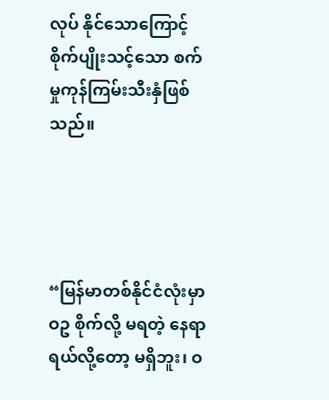လုပ် နိုင်သောကြောင့်    စိုက်ပျိုးသင့်သော စက်မှုကုန်ကြမ်းသီးနှံဖြစ်သည်။




“မြန်မာတစ်နိုင်ငံလုံးမှာ ဝဥ စိုက်လို့ မရတဲ့ နေရာရယ်လို့တော့ မရှိဘူး၊ ဝ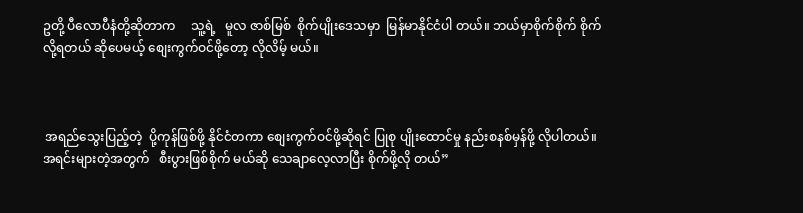ဥတို့ ပီလောပီနံတို့ဆိုတာက     သူ့ရဲ့   မူလ ဇာစ်မြစ်  စိုက်ပျိုးဒေသမှာ  မြန်မာနိုင်ငံပါ တယ်။ ဘယ်မှာစိုက်စိုက် စိုက်လို့ရတယ် ဆိုပေမယ့် စျေးကွက်ဝင်ဖို့တော့ လိုလိမ့် မယ်။



 အရည်သွေးပြည့်တဲ့  ပို့ကုန်ဖြစ်ဖို့ နိုင်ငံတကာ စျေးကွက်ဝင်ဖို့ဆိုရင် ပြုစု ပျိုးထောင်မှု နည်းစနစ်မှန်ဖို့ လိုပါတယ်။ အရင်းများတဲ့အတွက်   စီးပွားဖြစ်စိုက် မယ်ဆို သေချာလေ့လာပြီး စိုက်ဖို့လို တယ်”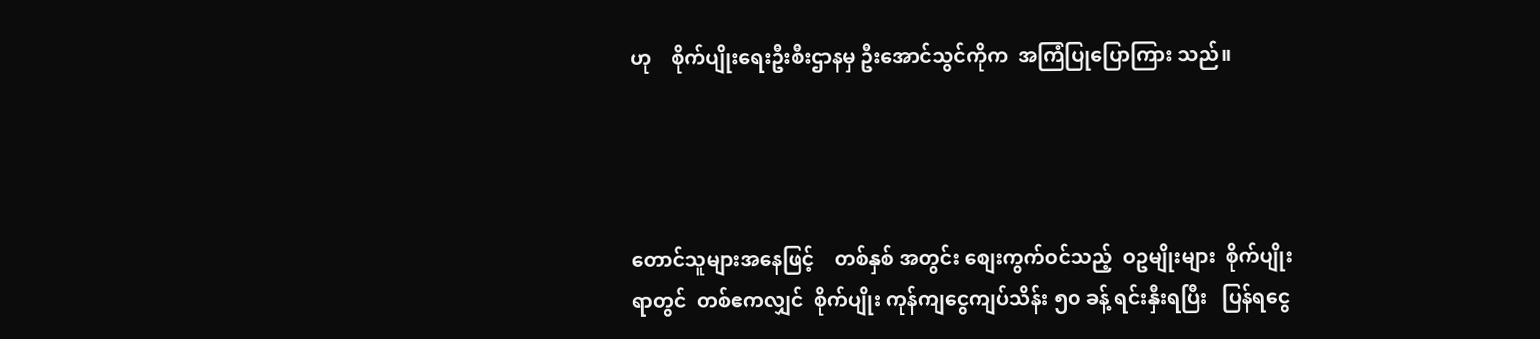ဟု    စိုက်ပျိုးရေးဦးစီးဌာနမှ ဦးအောင်သွင်ကိုက  အကြံပြုပြောကြား သည်။




တောင်သူများအနေဖြင့်    တစ်နှစ် အတွင်း စျေးကွက်ဝင်သည့်  ဝဥမျိုးများ  စိုက်ပျိုးရာတွင်  တစ်ဧကလျှင်  စိုက်ပျိုး ကုန်ကျငွေကျပ်သိန်း ၅၀ ခန့် ရင်းနှီးရပြီး   ပြန်ရငွေ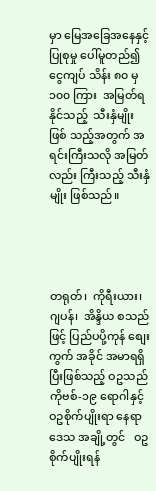မှာ မြေအခြေအနေနှင့် ပြုစုမှု ပေါ်မူတည်၍ ငွေကျပ် သိန်း ၈၀ မှ ၁၀၀ ကြား  အမြတ်ရနိုင်သည့်  သီးနှံမျိုးဖြစ် သည့်အတွက် အရင်းကြီးသလို အမြတ် လည်း ကြီးသည့် သီးနှံမျိုး ဖြစ်သည်။




တရုတ်၊  ကိုရီးယား၊  ဂျပန်၊  အိန္ဒိယ စသည်ဖြင့် ပြည်ပပို့ကုန် စျေးကွက် အခိုင် အမာရရှိပြီးဖြစ်သည့် ဝဥသည် ကိုဗစ်-၁၉ ရောဂါနှင့်  ဝဥစိုက်ပျိုးရာ နေရာဒေသ အချို့တွင်   ဝဥ စိုက်ပျိုးရန်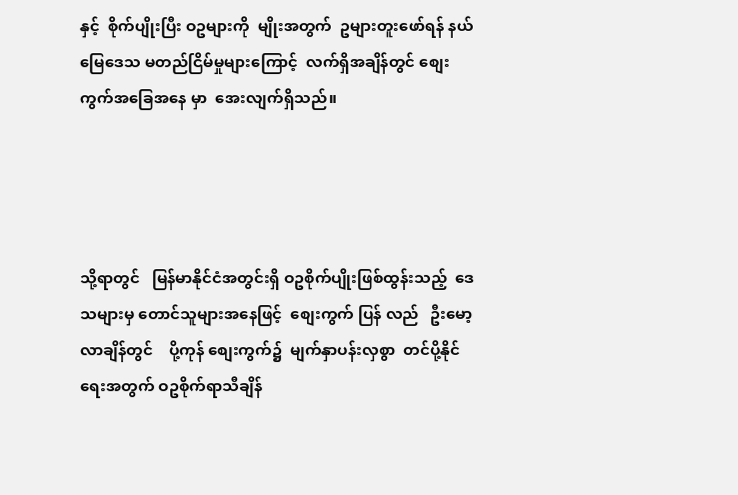နှင့်  စိုက်ပျိုးပြီး ဝဥများကို  မျိုးအတွက်  ဥများတူးဖော်ရန် နယ်မြေဒေသ မတည်ငြိမ်မှုများကြောင့်  လက်ရှိအချိန်တွင် စျေးကွက်အခြေအနေ မှာ  အေးလျက်ရှိသည်။




သို့ရာတွင်   မြန်မာနိုင်ငံအတွင်းရှိ ဝဥစိုက်ပျိုးဖြစ်ထွန်းသည့်  ဒေသများမှ တောင်သူများအနေဖြင့်  စျေးကွက် ပြန် လည်   ဦးမော့လာချိန်တွင်    ပို့ကုန် စျေးကွက်၌  မျက်နှာပန်းလှစွာ  တင်ပို့နိုင်  ရေးအတွက် ဝဥစိုက်ရာသီချိန်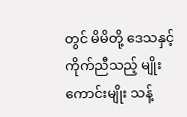တွင် မိမိတို့ ဒေသနှင့် ကိုက်ညီသည့် မျိုးကောင်းမျိုး သန့်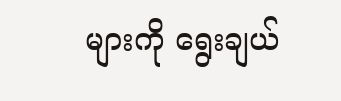များကို ရွေးချယ်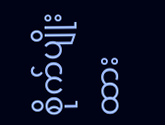စိုက်ပျိုးထား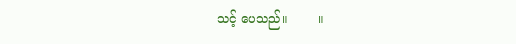သင့် ပေသည်။        ။